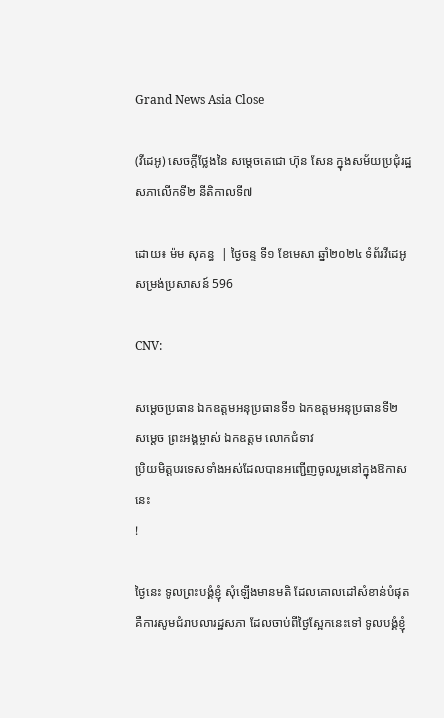Grand News Asia Close

(វីដេអូ) សេចក្តីថ្លែងនៃ សម្ដេចតេជោ ហ៊ុន សែន ក្នុងសម័យប្រជុំរដ្ឋសភាលើកទី២ នីតិកាលទី៧

ដោយ៖ ម៉ម សុគន្ធ  | ថ្ងៃចន្ទ ទី១ ខែមេសា ឆ្នាំ២០២៤ ទំព័រវីដេអូ សម្រង់ប្រសាសន៍ 596

CNV:

សម្តេចប្រធាន ឯកឧត្តមអនុប្រធានទី១ ឯកឧត្តមអនុប្រធានទី២
សម្តេច ព្រះអង្គម្ចាស់ ឯកឧត្តម លោកជំទាវ
ប្រិយមិត្តបរទេសទាំងអស់ដែលបានអញ្ជើញចូលរួមនៅក្នុងឱកាសនេះ
!

ថ្ងៃនេះ ទូលព្រះបង្គំខ្ញុំ សុំឡើងមានមតិ ដែលគោលដៅសំខាន់បំផុតគឺការសូមជំរាបលារដ្ឋសភា ដែលចាប់ពីថ្ងៃស្អែកនេះទៅ ទូលបង្គំខ្ញុំ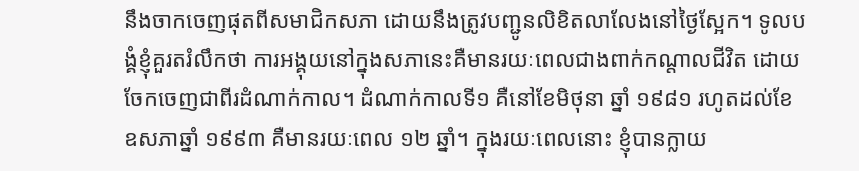នឹងចាកចេញផុតពីសមាជិកសភា ដោយនឹងត្រូវបញ្ជូនលិខិតលាលែងនៅថ្ងៃស្អែក។ ទូលបង្គំខ្ញុំគួរតរំលឹកថា ការអង្គុយនៅក្នុងសភានេះគឺមានរយៈពេលជាងពាក់កណ្តាលជីវិត ដោយចែកចេញជាពីរដំណាក់កាល។ ដំណាក់កាលទី១ គឺនៅខែមិថុនា ឆ្នាំ ១៩៨១ រហូតដល់ខែឧសភាឆ្នាំ ១៩៩៣ គឺមានរយៈពេល ១២ ឆ្នាំ។ ក្នុងរយៈពេលនោះ ខ្ញុំបានក្លាយ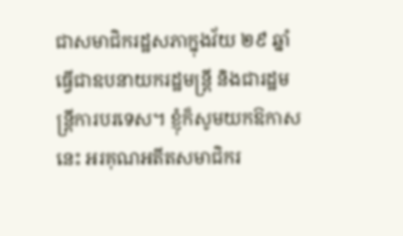ជាសមាជិករដ្ឋសភាក្នុងវ័យ ២៩ ឆ្នាំ ធ្វើជាឧបនាយករដ្ឋមន្រ្តី និងជារដ្ឋមន្រ្តីការបរទេស។ ខ្ញុំក៏សូមយកឱកាសនេះ អរគុណអតីតសមាជិករ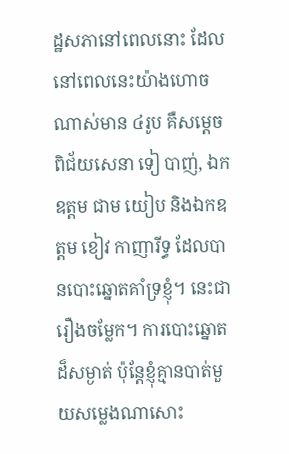ដ្ឋសភានៅពេលនោះ ដែលនៅពេលនេះយ៉ាងហោចណាស់មាន ៤រូប គឺសម្តេចពិជ័យសេនា ទៀ បាញ់, ឯកឧត្តម ជាម យៀប និងឯកឧត្តម ខៀវ កាញារីទ្ធ ដែលបានបោះឆ្នោតគាំទ្រខ្ញុំ។ នេះជារឿងចម្លែក។ ការបោះឆ្នោតដ៏សម្ងាត់ ប៉ុន្តែខ្ញុំគ្មានបាត់មួយសម្លេងណាសោះ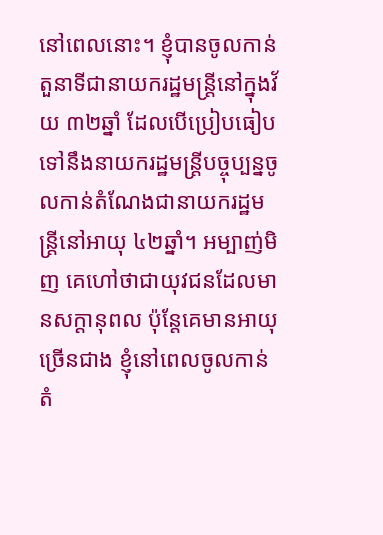នៅពេលនោះ។ ខ្ញុំបានចូលកាន់តួនាទីជានាយករដ្ឋមន្រ្តីនៅក្នុងវ័យ ៣២ឆ្នាំ ដែលបើប្រៀបធៀបទៅនឹងនាយករដ្ឋមន្រ្តីបច្ចុប្បន្នចូលកាន់តំណែងជានាយករដ្ឋមន្រ្តីនៅអាយុ ៤២ឆ្នាំ។ អម្បាញ់មិញ គេហៅថាជាយុវជនដែលមានសក្តានុពល ប៉ុន្តែគេមានអាយុច្រើនជាង ខ្ញុំនៅពេលចូលកាន់តំ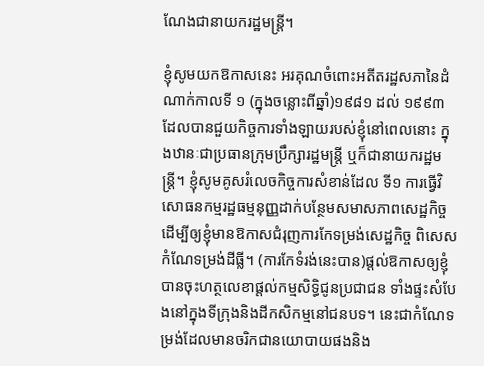ណែងជានាយករដ្ឋមន្រ្តី។

ខ្ញុំសូមយកឱកាសនេះ អរគុណចំពោះអតីតរដ្ឋសភានៃដំណាក់កាលទី ១ (ក្នុងចន្លោះពីឆ្នាំ)១៩៨១ ដល់ ១៩៩៣ ដែលបានជួយកិច្ចការទាំងឡាយរបស់ខ្ញុំនៅពេលនោះ ក្នុងឋានៈជាប្រធានក្រុមប្រឹក្សារដ្ឋមន្រ្តី ឬក៏ជានាយករដ្ឋមន្រ្តី។ ខ្ញុំសូមគូសរំលេចកិច្ចការសំខាន់ដែល ទី១ ការធ្វើវិសោធនកម្មរដ្ឋធម្មនុញ្ញដាក់បន្ថែមសមាសភាពសេដ្ឋកិច្ច ដើម្បីឲ្យខ្ញុំមានឱកាសជំរុញការកែទម្រង់សេដ្ឋកិច្ច ពិសេសកំណែទម្រង់ដីធ្លី។ (ការកែទំរង់នេះបាន)ផ្តល់ឱកាសឲ្យខ្ញុំបានចុះហត្ថលេខាផ្តល់កម្មសិទ្ធិជូនប្រជាជន ទាំងផ្ទះសំបែងនៅក្នុងទីក្រុងនិងដីកសិកម្មនៅជនបទ។ នេះជាកំណែទម្រង់ដែលមានចរិកជានយោបាយផងនិង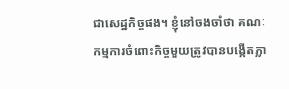ជាសេដ្ឋកិច្ចផង។ ខ្ញុំនៅចងចាំថា គណៈកម្មការចំពោះកិច្ចមួយត្រូវបានបង្កើតភ្លា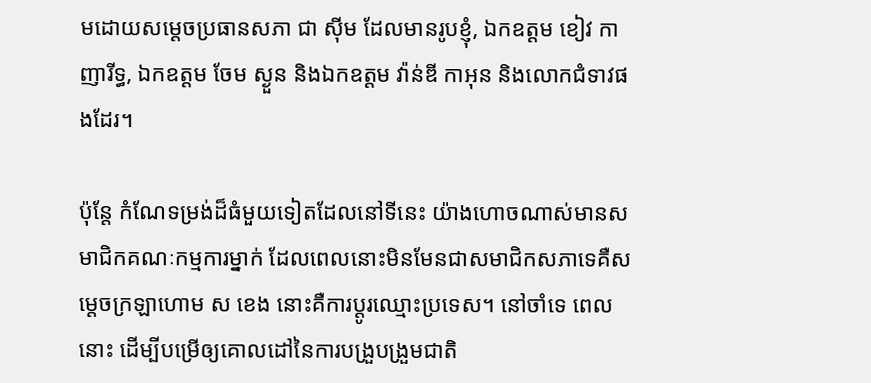មដោយសម្តេចប្រធានសភា ជា ស៊ីម ដែលមានរូបខ្ញុំ, ឯកឧត្តម ខៀវ កាញារីទ្ធ, ឯកឧត្តម ចែម ស្ងួន និងឯកឧត្តម វ៉ាន់ឌី កាអុន និងលោកជំទាវផងដែរ។

ប៉ុន្តែ កំណែទម្រង់ដ៏ធំមួយទៀតដែលនៅទីនេះ យ៉ាងហោចណាស់មានសមាជិកគណៈកម្មការម្នាក់ ដែលពេលនោះមិនមែនជាសមាជិកសភាទេគឺសម្តេចក្រឡាហោម ស ខេង នោះគឺការប្តូរឈ្មោះប្រទេស។ នៅចាំទេ ពេលនោះ ដើម្បីបម្រើឲ្យគោលដៅនៃការបង្រួបង្រួមជាតិ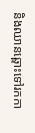និងឈានឆ្ពោះទៅរកកា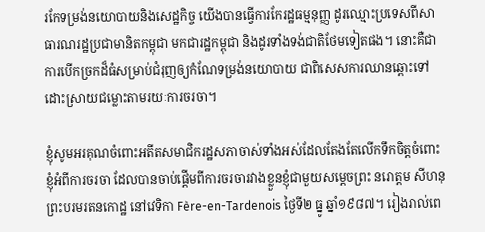រកែទម្រង់នយោបាយនិងសេដ្ឋកិច្ច យើងបានធ្វើការកែរដ្ឋធម្មនុញ្ញ ដូរឈ្មោះប្រទេសពីសាធារណរដ្ឋប្រជាមានិតកម្ពុជា មកជារដ្ឋកម្ពុជា និងដូរទាំងទង់ជាតិថែមទៀតផង។ នោះគឺជាការបើកច្រកដ៏ធំសម្រាប់ជំរុញឲ្យកំណែទម្រង់នយោបាយ ជាពិសេសការឈានឆ្ពោះទៅដោះស្រាយជម្លោះតាមរយៈការចរចា។

ខ្ញុំសូមអរគុណចំពោះអតីតសមាជិករដ្ឋសភាចាស់ទាំងអស់ដែលតែងតែលើកទឹកចិត្តចំពោះខ្ញុំអំពីការចរចា ដែលបានចាប់ផ្ដើមពីការចរចារវាងខ្លួនខ្ញុំជាមួយសម្ដេចព្រះ នរោត្ដម សីហនុ ព្រះបរមរតនកោដ្ឋ នៅវេទិកា Fère-en-Tardenois ថ្ងៃទី២ ធ្នូ ឆ្នាំ១៩៨៧។ រៀងរាល់ពេ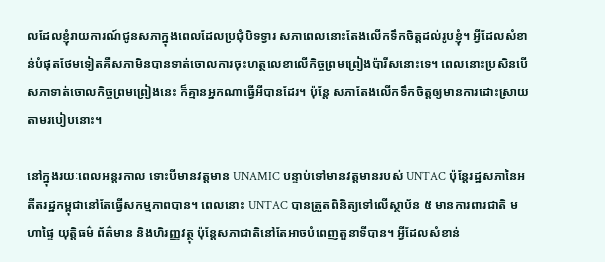លដែលខ្ញុំរាយការណ៍ជូនសភាក្នុងពេលដែលប្រជុំបិទទ្វារ សភាពេលនោះតែងលើកទឹកចិត្តដល់រូបខ្ញុំ។ អ្វីដែលសំខាន់បំផុតថែមទៀតគឺសភាមិនបានទាត់ចោលការចុះហត្ថលេខាលើកិច្ចព្រមព្រៀងប៉ារីសនោះទេ។ ពេលនោះប្រសិនបើសភាទាត់ចោលកិច្ចព្រមព្រៀងនេះ ក៏គ្មានអ្នកណាធ្វើអីបានដែរ។ ប៉ុន្តែ សភាតែងលើកទឹកចិត្តឲ្យមានការដោះស្រាយតាមរបៀបនោះ។

នៅក្នុងរយៈពេលអន្តរកាល ទោះបីមានវត្តមាន UNAMIC បន្ទាប់ទៅមានវត្តមានរបស់ UNTAC ប៉ុន្តែរដ្ឋសភានៃអតីតរដ្ឋកម្ពុជានៅតែធ្វើសកម្មភាពបាន។ ពេលនោះ UNTAC បានត្រួតពិនិត្យទៅលើស្ថាប័ន ៥ មានការពារជាតិ មហាផ្ទៃ យុត្តិធម៌ ព័ត៌មាន និងហិរញ្ញវត្ថុ ប៉ុន្តែសភាជាតិនៅតែអាចបំពេញតួនាទីបាន។ អ្វីដែលសំខាន់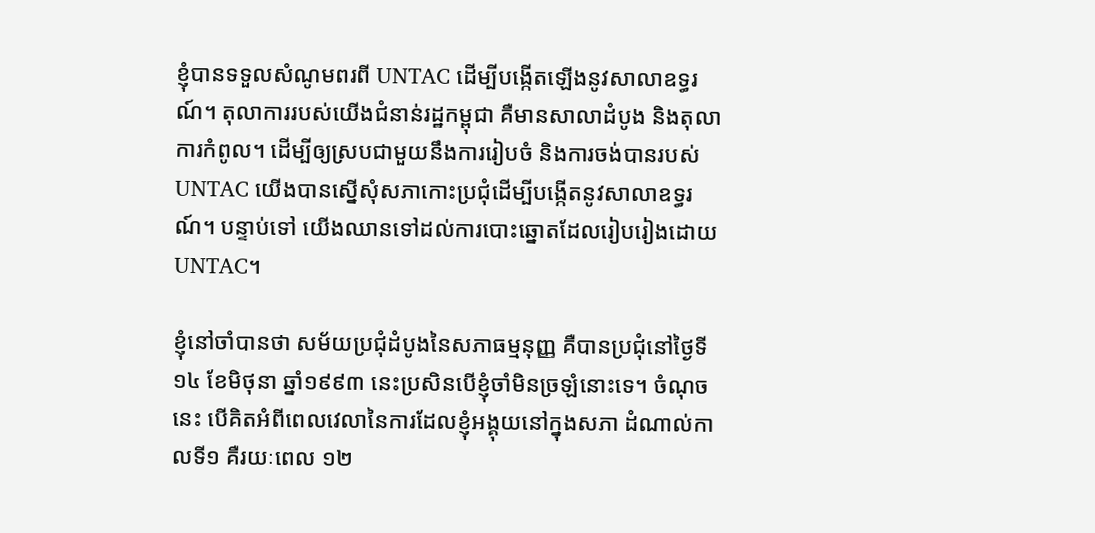ខ្ញុំបានទទួលសំណូមពរពី UNTAC ដើម្បីបង្កើតឡើងនូវសាលាឧទ្ធរណ៍។ តុលាការរបស់យើងជំនាន់រដ្ឋកម្ពុជា គឺមានសាលាដំបូង និងតុលាការកំពូល។ ដើម្បីឲ្យស្របជាមួយនឹងការរៀបចំ និងការចង់បានរបស់ UNTAC យើងបានស្នើសុំសភាកោះប្រជុំដើម្បីបង្កើតនូវសាលាឧទ្ធរណ៍។ បន្ទាប់ទៅ យើងឈានទៅដល់ការបោះឆ្នោតដែលរៀបរៀងដោយ UNTAC។

ខ្ញុំនៅចាំបានថា សម័យប្រជុំដំបូងនៃសភាធម្មនុញ្ញ គឺបានប្រជុំនៅថ្ងៃទី១៤ ខែមិថុនា ឆ្នាំ១៩៩៣ នេះប្រសិនបើខ្ញុំចាំមិនច្រឡំនោះទេ។ ចំណុចនេះ បើគិតអំពីពេលវេលានៃការដែលខ្ញុំអង្គុយនៅក្នុងសភា ដំណាល់កាលទី១ គឺរយៈពេល ១២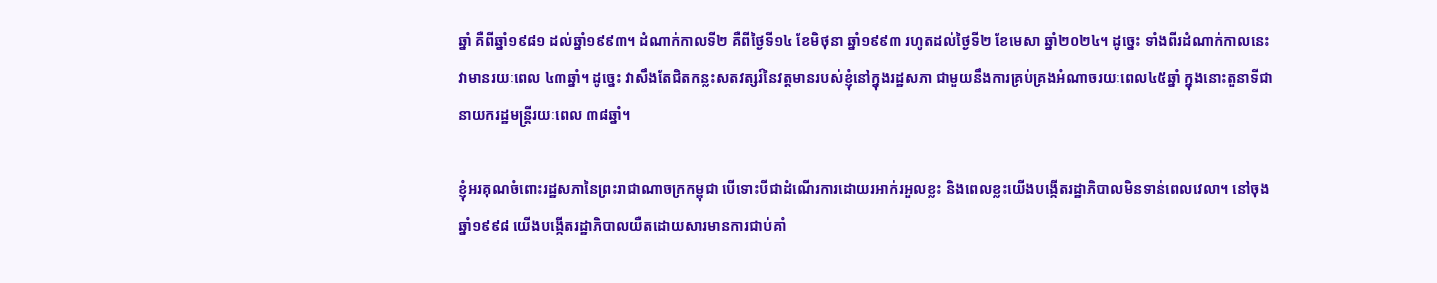ឆ្នាំ គឺពីឆ្នាំ១៩៨១ ដល់ឆ្នាំ១៩៩៣។ ដំណាក់កាលទី២ គឺពីថ្ងៃទី១៤ ខែមិថុនា ឆ្នាំ១៩៩៣ រហូតដល់ថ្ងៃទី២ ខែមេសា ឆ្នាំ២០២៤។ ដូច្នេះ ទាំងពីរដំណាក់កាលនេះ វាមានរយៈពេល ៤៣ឆ្នាំ។ ដូច្នេះ វាសឹងតែជិតកន្លះសតវត្សរ៍នៃវត្តមានរបស់ខ្ញុំនៅក្នុងរដ្ឋសភា ជាមួយនឹងការគ្រប់គ្រងអំណាចរយៈពេល៤៥ឆ្នាំ ក្នុងនោះតួនាទីជានាយករដ្ឋមន្រ្តីរយៈពេល ៣៨ឆ្នាំ។

ខ្ញុំអរគុណចំពោះរដ្ឋសភានៃព្រះរាជាណាចក្រកម្ពុជា បើទោះបីជាដំណើរការដោយរអាក់រអួលខ្លះ និងពេលខ្លះយើងបង្កើតរដ្ឋាភិបាលមិនទាន់ពេលវេលា។ នៅចុងឆ្នាំ១៩៩៨ យើងបង្កើតរដ្ឋាភិបាលយឺតដោយសារមានការជាប់គាំ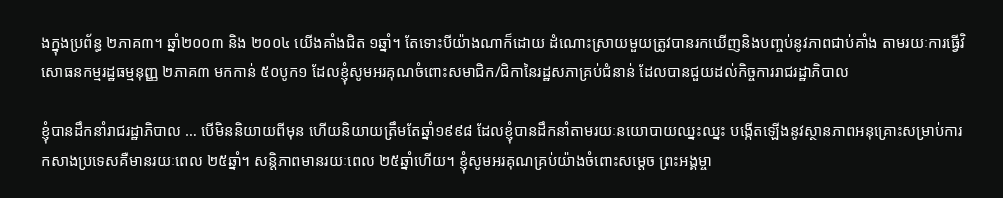ងក្នុងប្រព័ន្ធ ២ភាគ៣។ ឆ្នាំ២០០៣ និង ២០០៤ យើងគាំងជិត ១ឆ្នាំ។ តែទោះបីយ៉ាងណាក៏ដោយ ដំណោះស្រាយមួយត្រូវបានរកឃើញនិងបញ្ចប់នូវភាពជាប់គាំង តាមរយៈការធ្វើវិសោធនកម្មរដ្ឋធម្មនុញ្ញ ២ភាគ៣ មកកាន់ ៥០បូក១ ដែលខ្ញុំសូមអរគុណចំពោះសមាជិក/ជិកានៃរដ្ឋសភាគ្រប់ជំនាន់ ដែលបានជួយដល់កិច្ចការរាជរដ្ឋាភិបាល

ខ្ញុំបានដឹកនាំរាជរដ្ឋាភិបាល … បើមិននិយាយពីមុន ហើយនិយាយត្រឹមតែឆ្នាំ១៩៩៨ ដែលខ្ញុំបានដឹកនាំតាមរយៈនយោបាយឈ្នះឈ្នះ បង្កើតឡើងនូវស្ថានភាពអនុគ្រោះសម្រាប់ការកសាងប្រទេសគឺមានរយៈពេល ២៥ឆ្នាំ។ សន្តិភាពមានរយៈពេល ២៥ឆ្នាំហើយ។ ខ្ញុំសូមអរគុណគ្រប់យ៉ាងចំពោះសម្ដេច ព្រះអង្គម្ចា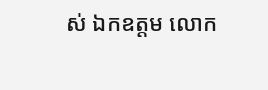ស់ ឯកឧត្តម លោក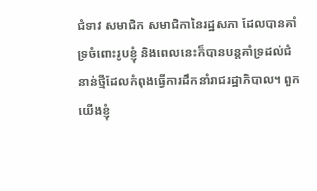ជំទាវ សមាជិក សមាជិកានៃរដ្ឋសភា ដែលបានគាំទ្រចំពោះរូបខ្ញុំ និងពេលនេះក៏បានបន្តគាំទ្រដល់ជំនាន់ថ្មីដែលកំពុងធ្វើការដឹកនាំរាជរដ្ឋាភិបាល។ ពួកយើងខ្ញុំ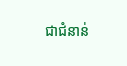ជាជំនាន់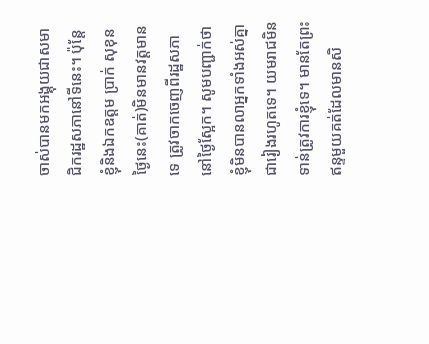ចាស់បានមកអង្គុយជាសមាជិករដ្ឋសភានៅទីនេះ។ ប៉ុន្តែ ខ្ញុំនិងឯកឧត្តម ប្រាក់ សុខុន ថ្ងៃនេះ(គាត់)មិនមានវត្តមានទេ ត្រូវចាកចេញពីរដ្ឋសភានៅថ្ងៃស្អែក។ សូមបញ្ជាក់ថា ខ្ញុំមិនបានលាអ្នកទាំងអស់គ្នាជារៀងរហូតទេ។ យមរាជមិនទាន់ត្រូវការខ្ញុំទេ។ មានតែព្រះឥន្ទមួយគត់ដែលមានសិ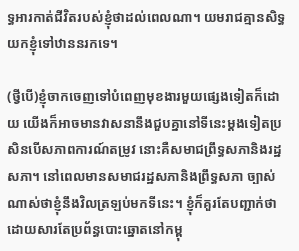ទ្ធអារកាត់ជីវិតរបស់ខ្ញុំថាដល់ពេលណា។ យមរាជគ្មានសិទ្ធយកខ្ញុំទៅឋាននរកទេ។

(ថ្វីបើ)ខ្ញុំចាកចេញទៅបំពេញមុខងារមួយផ្សេងទៀតក៏ដោយ យើងក៏អាចមានវាសនានឹងជួបគ្នានៅទីនេះម្ដងទៀតប្រសិនបើសភាពការណ៍តម្រូវ នោះគឺសមាជព្រឹទ្ធសភានិងរដ្ឋសភា។ នៅពេលមានសមាជរដ្ឋសភានិងព្រឹទ្ធសភា ច្បាស់ណាស់ថាខ្ញុំនឹងវិលត្រឡប់មកទីនេះ។ ខ្ញុំក៏គួរតែបញ្ជាក់ថា ដោយសារតែប្រព័ន្ធបោះឆ្នោតនៅកម្ពុ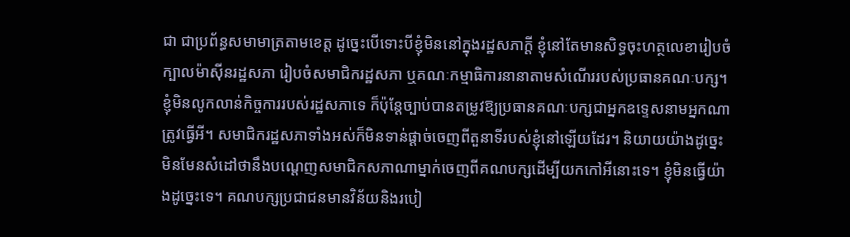ជា ជាប្រព័ន្ធសមាមាត្រតាមខេត្ត ដូច្នេះបើទោះបីខ្ញុំមិននៅក្នុងរដ្ឋសភាក្តី ខ្ញុំនៅតែមានសិទ្ធចុះហត្ថលេខារៀបចំក្បាលម៉ាស៊ីនរដ្ឋសភា រៀបចំសមាជិករដ្ឋសភា ឬគណៈកម្មាធិការនានាតាមសំណើររបស់ប្រធានគណៈបក្ស។ ខ្ញុំមិនលូកលាន់កិច្ចការរបស់រដ្ឋសភាទេ ក៏ប៉ុន្តែច្បាប់បានតម្រូវឱ្យប្រធានគណៈបក្សជាអ្នកឧទ្ទេសនាមអ្នកណាត្រូវធ្វើអី។ សមាជិករដ្ឋសភាទាំងអស់ក៏មិនទាន់ផ្ដាច់ចេញពីតួនាទីរបស់ខ្ញុំនៅឡើយដែរ។ និយាយយ៉ាងដូច្នេះ មិនមែនសំដៅថានឹងបណ្ដេញសមាជិកសភាណាម្នាក់ចេញពីគណបក្សដើម្បីយកកៅអីនោះទេ។ ខ្ញុំមិនធ្វើយ៉ាងដូច្នេះទេ។ គណបក្សប្រជាជនមានវិន័យនិងរបៀ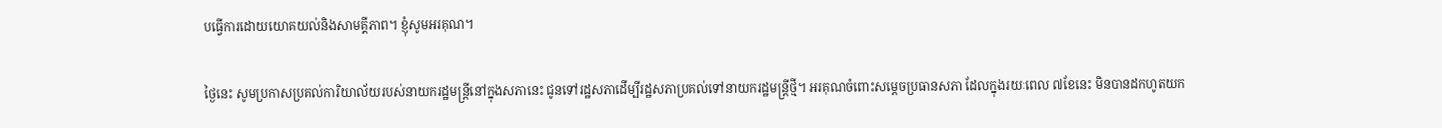បធ្វើការដោយយោគយល់និងសាមគ្គីភាព។ ខ្ញុំសូមអរគុណ។

ថ្ងៃនេះ សូមប្រកាសប្រគល់ការិយាល័យរបស់នាយករដ្ឋមន្ត្រីនៅក្នុងសភានេះ ជូនទៅរដ្ឋសភាដើម្បីរដ្ឋសភាប្រគល់ទៅនាយករដ្ឋមន្ត្រីថ្មី។ អរគុណចំពោះសម្ដេចប្រធានសភា ដែលក្នុងរយៈពេល ៧ខែនេះ មិនបានដកហូតយក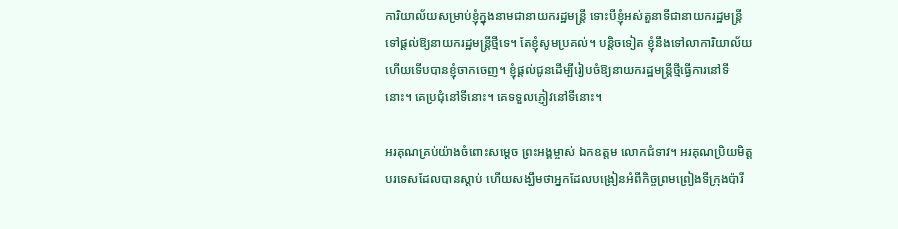ការិយាល័យសម្រាប់ខ្ញុំក្នុងនាមជានាយករដ្ឋមន្ត្រី ទោះបីខ្ញុំអស់តួនាទីជានាយករដ្ឋមន្ត្រី ទៅផ្ដល់ឱ្យនាយករដ្ឋមន្ត្រីថ្មីទេ។ តែខ្ញុំសូមប្រគល់។ បន្តិចទៀត ខ្ញុំនឹងទៅលាការិយាល័យហើយទើបបានខ្ញុំចាកចេញ។ ខ្ញុំផ្ដល់ជូនដើម្បីរៀបចំឱ្យនាយករដ្ឋមន្ត្រីថ្មីធ្វើការនៅទីនោះ។ គេប្រជុំនៅទីនោះ។ គេទទួលភ្ញៀវនៅទីនោះ។

អរគុណគ្រប់យ៉ាងចំពោះសម្ដេច ព្រះអង្គម្ចាស់ ឯកឧត្តម លោកជំទាវ។ អរគុណប្រិយមិត្តបរទេសដែលបានស្ដាប់ ហើយសង្ឃឹមថាអ្នកដែលបង្រៀនអំពីកិច្ចព្រមព្រៀងទីក្រុងប៉ារី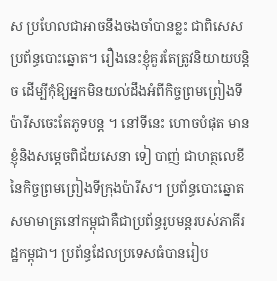ស ប្រហែលជាអាចនឹងចងចាំបានខ្លះ ជាពិសេសប្រព័ន្ធបោះឆ្នោត។ រឿងនេះខ្ញុំគួរតែត្រូវនិយាយបន្តិច ដើម្បីកុំឱ្យអ្នកមិនយល់ដឹងអំពីកិច្ចព្រមព្រៀងទីប៉ារីសចេះតែភូទបន្ត ។ នៅទីនេះ ហោចបំផុត មានខ្ញុំនិងសម្ដេចពិជ័យសេនា ទៀ បាញ់ ជាហត្ថលេខីនៃកិច្ចព្រមព្រៀងទីក្រុងប៉ារីស។ ប្រព័ន្ធបោះឆ្នោតសមាមាត្រនៅកម្ពុជាគឺជាប្រព័ន្ធរូបមន្តរបស់ភាគីរដ្ឋកម្ពុជា។ ប្រព័ន្ធដែលប្រទេសធំបានរៀប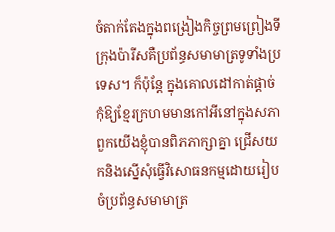ចំតាក់តែងក្នុងពង្រៀងកិច្ចព្រមព្រៀងទីក្រុងប៉ារីសគឺប្រព័ន្ធសមាមាត្រទូទាំងប្រទេស។ ក៏ប៉ុន្តែ ក្នុងគោលដៅកាត់ផ្ដាច់កុំឱ្យខ្មែរក្រហមមានកៅអីនៅក្នុងសភា ពួកយើងខ្ញុំបានពិភភាក្សាគ្នា ជ្រើសយកនិងស្នើសុំធ្វើវិសោធនកម្មដោយរៀបចំប្រព័ន្ធសមាមាត្រ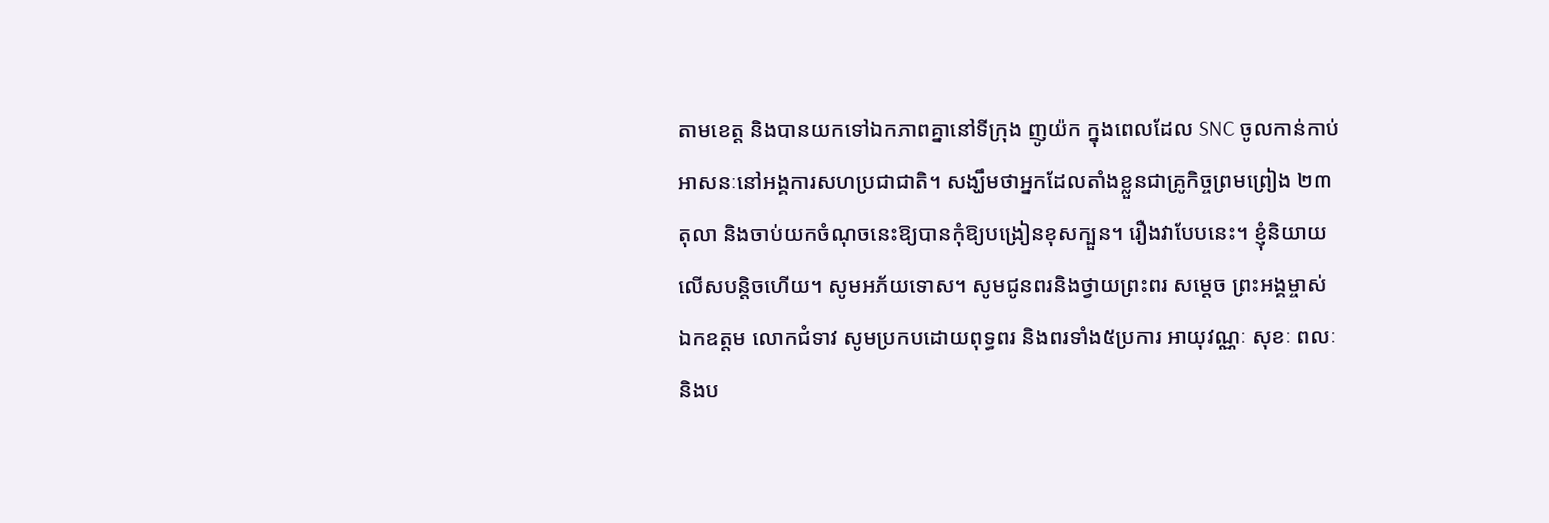តាមខេត្ត និងបានយកទៅឯកភាពគ្នានៅទីក្រុង ញូយ៉ក ក្នុងពេលដែល SNC ចូលកាន់កាប់អាសនៈនៅអង្គការសហប្រជាជាតិ។ សង្ឃឹមថាអ្នកដែលតាំងខ្លួនជាគ្រូកិច្ចព្រមព្រៀង ២៣ តុលា និងចាប់យកចំណុចនេះឱ្យបានកុំឱ្យបង្រៀនខុសក្បួន។ រឿងវាបែបនេះ។ ខ្ញុំនិយាយលើសបន្តិចហើយ។ សូមអភ័យទោស។ សូមជូនពរនិងថ្វាយព្រះពរ សម្ដេច ព្រះអង្គម្ចាស់ ឯកឧត្តម លោកជំទាវ សូមប្រកបដោយពុទ្ធពរ និងពរទាំង៥ប្រការ អាយុវណ្ណៈ សុខៈ ពលៈ និងប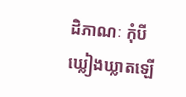ដិភាណៈ កុំបីឃ្លៀងឃ្លាតឡើ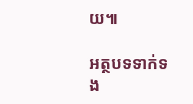យ៕

អត្ថបទទាក់ទង